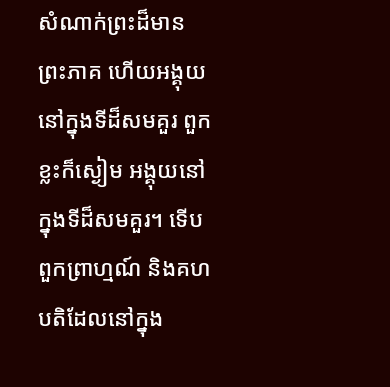សំណាក់ព្រះដ៏មានព្រះភាគ ហើយអង្គុយនៅក្នុងទីដ៏សមគួរ ពួកខ្លះក៏ស្ងៀម អង្គុយនៅក្នុងទីដ៏សមគួរ។ ទើបពួកព្រាហ្មណ៍ និងគហបតិដែលនៅក្នុង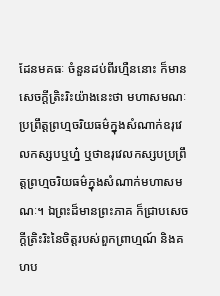ដែនមគធៈ ចំនួនដប់ពីរហ្មឺននោះ ក៏មានសេចក្តីត្រិះរិះយ៉ាងនេះថា មហាសមណៈប្រព្រឹត្តព្រហ្មចរិយធម៌ក្នុងសំណាក់ឧរុវេលកស្សបឬហ្ន៎ ឬថាឧរុវេលកស្សបប្រព្រឹត្តព្រហ្មចរិយធម៌ក្នុងសំណាក់មហាសមណៈ។ ឯព្រះដ៏មានព្រះភាគ ក៏ជ្រាបសេចក្តីត្រិះរិះនៃចិត្តរបស់ពួកព្រាហ្មណ៍ និងគហប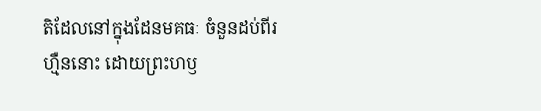តិដែលនៅក្នុងដែនមគធៈ ចំនួនដប់ពីរហ្មឺននោះ ដោយព្រះហឫ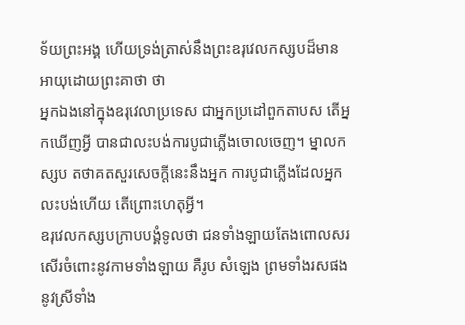ទ័យព្រះអង្គ ហើយទ្រង់ត្រាស់នឹងព្រះឧរុវេលកស្សបដ៏មានអាយុដោយព្រះគាថា ថា
អ្នកឯងនៅក្នុងឧរុវេលាប្រទេស ជាអ្នកប្រដៅពួកតាបស តើអ្នកឃើញអ្វី បានជាលះបង់ការបូជាភ្លើងចោលចេញ។ ម្នាលកស្សប តថាគតសួរសេចក្តីនេះនឹងអ្នក ការបូជាភ្លើងដែលអ្នកលះបង់ហើយ តើព្រោះហេតុអ្វី។
ឧរុវេលកស្សបក្រាបបង្គំទូលថា ជនទាំងឡាយតែងពោលសរសើរចំពោះនូវកាមទាំងឡាយ គឺរូប សំឡេង ព្រមទាំងរសផង នូវស្រីទាំង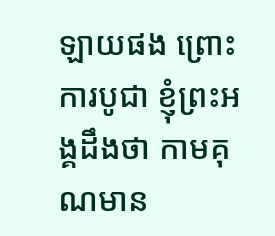ឡាយផង ព្រោះការបូជា ខ្ញុំព្រះអង្គដឹងថា កាមគុណមាន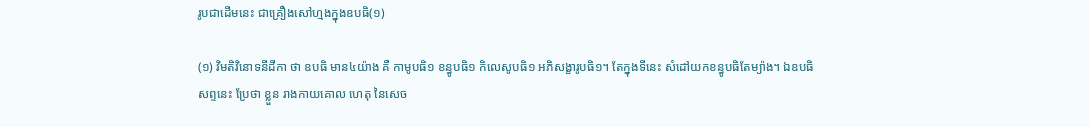រូបជាដើមនេះ ជាគ្រឿងសៅហ្មងក្នុងឧបធិ(១)

(១) វិមតិវិនោទនីដីកា ថា ឧបធិ មាន៤យ៉ាង គឺ កាមូបធិ១ ខន្ធូបធិ១ កិលេសូបធិ១ អភិសង្ខារូបធិ១។ តែក្នុងទីនេះ សំដៅយកខន្ធូបធិតែម្យ៉ាង។ ឯឧបធិសព្ទនេះ ប្រែថា ខ្លួន រាងកាយគោល ហេតុ នៃសេច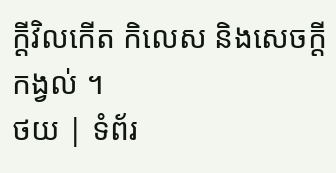ក្តីវិលកើត កិលេស និងសេចក្តីកង្វល់ ។
ថយ | ទំព័រ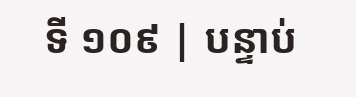ទី ១០៩ | បន្ទាប់